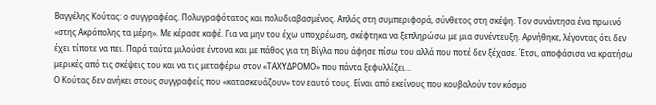Βαγγέλης Κούτας: ο συγγραφέας. Πολυγραφότατος και πολυδιαβασμένος. Απλός στη συμπεριφορά, σύνθετος στη σκέψη. Τον συνάντησα ένα πρωινό «στης Ακρόπολης τα μέρη». Με κέρασε καφέ. Για να μην του έχω υποχρέωση, σκέφτηκα να ξεπληρώσω με μια συνέντευξη. Αρνήθηκε, λέγοντας ότι δεν έχει τίποτε να πει. Παρά ταύτα μιλούσε έντονα και με πάθος για τη Βίγλα που άφησε πίσω του αλλά που ποτέ δεν ξέχασε. Έτσι, αποφάσισα να κρατήσω μερικές από τις σκέψεις του και να τις μεταφέρω στον «ΤΑΧΥΔΡΟΜΟ» που πάντα ξεφυλλίζει…
Ο Κούτας δεν ανήκει στους συγγραφείς που «κατασκευάζουν» τον εαυτό τους. Είναι από εκείνους που κουβαλούν τον κόσμο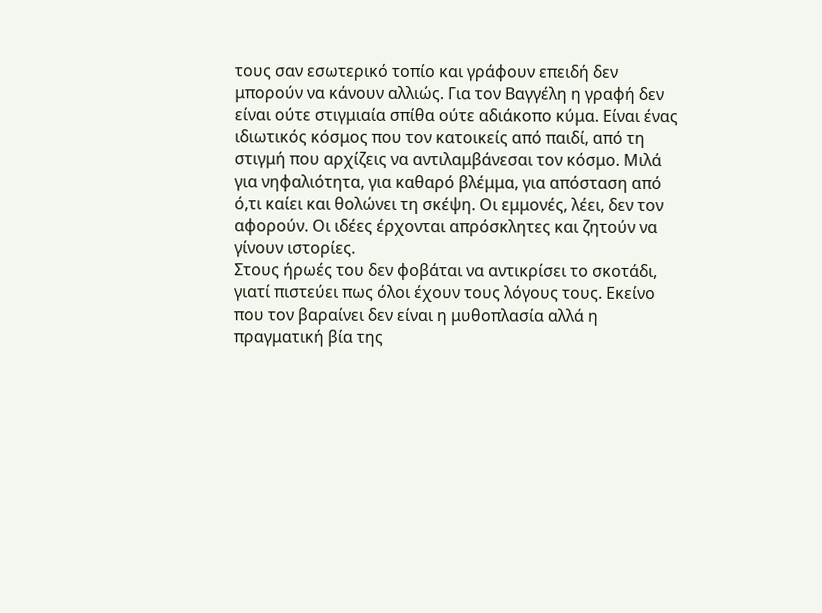τους σαν εσωτερικό τοπίο και γράφουν επειδή δεν μπορούν να κάνουν αλλιώς. Για τον Βαγγέλη η γραφή δεν είναι ούτε στιγμιαία σπίθα ούτε αδιάκοπο κύμα. Είναι ένας ιδιωτικός κόσμος που τον κατοικείς από παιδί, από τη στιγμή που αρχίζεις να αντιλαμβάνεσαι τον κόσμο. Μιλά για νηφαλιότητα, για καθαρό βλέμμα, για απόσταση από ό,τι καίει και θολώνει τη σκέψη. Οι εμμονές, λέει, δεν τον αφορούν. Οι ιδέες έρχονται απρόσκλητες και ζητούν να γίνουν ιστορίες.
Στους ήρωές του δεν φοβάται να αντικρίσει το σκοτάδι, γιατί πιστεύει πως όλοι έχουν τους λόγους τους. Εκείνο που τον βαραίνει δεν είναι η μυθοπλασία αλλά η πραγματική βία της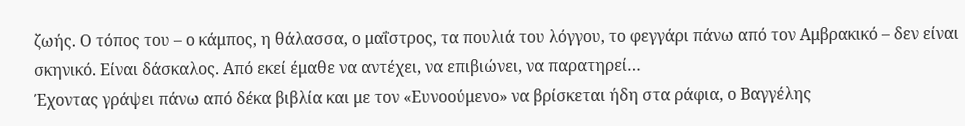ζωής. Ο τόπος του – ο κάμπος, η θάλασσα, ο μαΐστρος, τα πουλιά του λόγγου, το φεγγάρι πάνω από τον Αμβρακικό – δεν είναι σκηνικό. Είναι δάσκαλος. Από εκεί έμαθε να αντέχει, να επιβιώνει, να παρατηρεί…
Έχοντας γράψει πάνω από δέκα βιβλία και με τον «Ευνοούμενο» να βρίσκεται ήδη στα ράφια, ο Βαγγέλης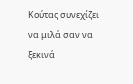Κούτας συνεχίζει να μιλά σαν να ξεκινά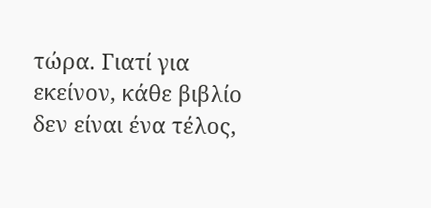τώρα. Γιατί για εκείνον, κάθε βιβλίο δεν είναι ένα τέλος,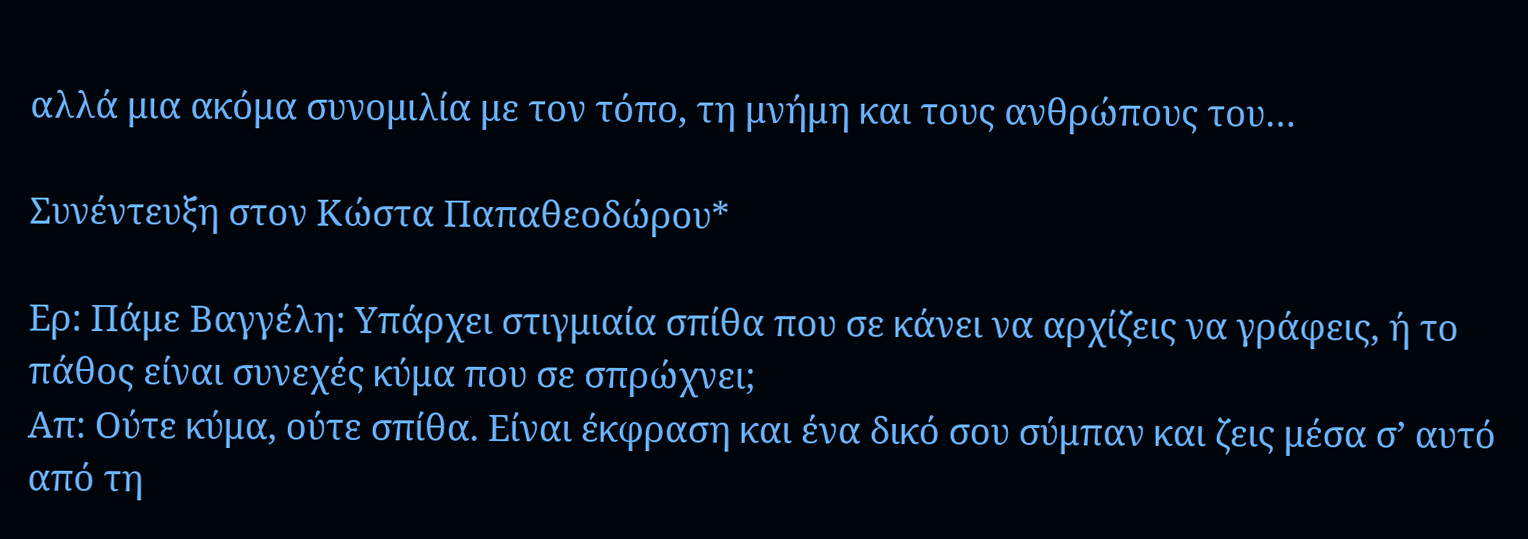αλλά μια ακόμα συνομιλία με τον τόπο, τη μνήμη και τους ανθρώπους του…

Συνέντευξη στον Κώστα Παπαθεοδώρου*

Ερ: Πάμε Βαγγέλη: Υπάρχει στιγμιαία σπίθα που σε κάνει να αρχίζεις να γράφεις, ή το πάθος είναι συνεχές κύμα που σε σπρώχνει;
Απ: Ούτε κύμα, ούτε σπίθα. Είναι έκφραση και ένα δικό σου σύμπαν και ζεις μέσα σ’ αυτό από τη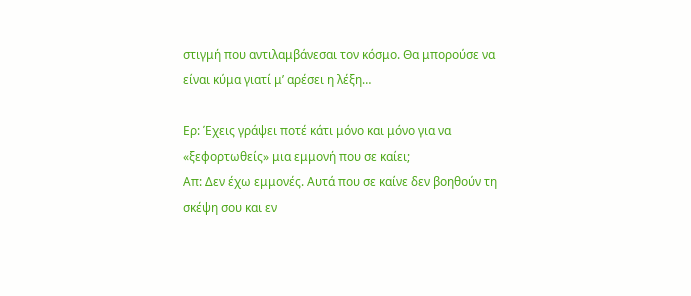στιγμή που αντιλαμβάνεσαι τον κόσμο. Θα μπορούσε να είναι κύμα γιατί μ’ αρέσει η λέξη…

Ερ: Έχεις γράψει ποτέ κάτι μόνο και μόνο για να «ξεφορτωθείς» μια εμμονή που σε καίει;
Απ: Δεν έχω εμμονές. Αυτά που σε καίνε δεν βοηθούν τη σκέψη σου και εν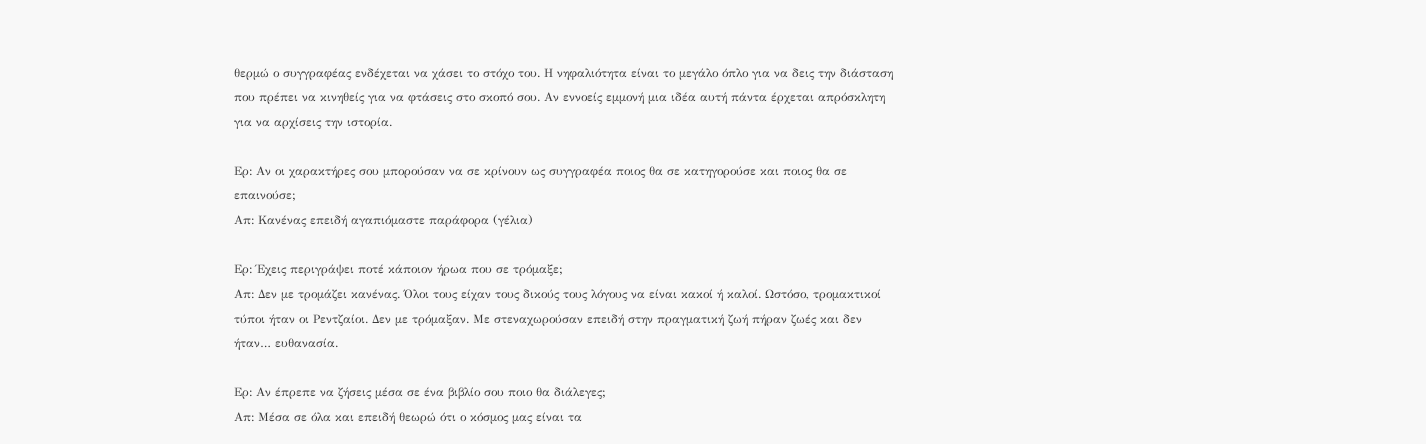θερμώ ο συγγραφέας ενδέχεται να χάσει το στόχο του. Η νηφαλιότητα είναι το μεγάλο όπλο για να δεις την διάσταση που πρέπει να κινηθείς για να φτάσεις στο σκοπό σου. Αν εννοείς εμμονή μια ιδέα αυτή πάντα έρχεται απρόσκλητη για να αρχίσεις την ιστορία.

Ερ: Αν οι χαρακτήρες σου μπορούσαν να σε κρίνουν ως συγγραφέα ποιος θα σε κατηγορούσε και ποιος θα σε επαινούσε;
Απ: Κανένας επειδή αγαπιόμαστε παράφορα (γέλια)

Ερ: Έχεις περιγράψει ποτέ κάποιον ήρωα που σε τρόμαξε;
Απ: Δεν με τρομάζει κανένας. Όλοι τους είχαν τους δικούς τους λόγους να είναι κακοί ή καλοί. Ωστόσο, τρομακτικοί τύποι ήταν οι Ρεντζαίοι. Δεν με τρόμαξαν. Με στεναχωρούσαν επειδή στην πραγματική ζωή πήραν ζωές και δεν ήταν… ευθανασία.

Ερ: Αν έπρεπε να ζήσεις μέσα σε ένα βιβλίο σου ποιο θα διάλεγες;
Απ: Μέσα σε όλα και επειδή θεωρώ ότι ο κόσμος μας είναι τα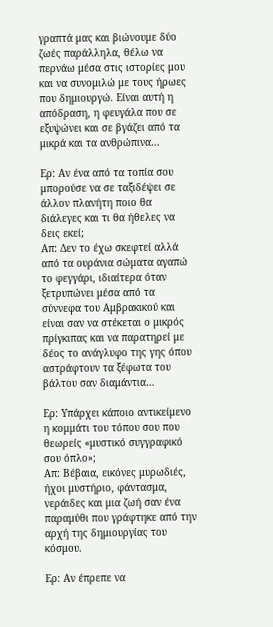γραπτά μας και βιώνουμε δύο ζωές παράλληλα, θέλω να περνάω μέσα στις ιστορίες μου και να συνομιλώ με τους ήρωες που δημιουργώ. Είναι αυτή η απόδραση, η φευγάλα που σε εξυψώνει και σε βγάζει από τα μικρά και τα ανθρώπινα…

Ερ: Αν ένα από τα τοπία σου μπορούσε να σε ταξιδέψει σε άλλον πλανήτη ποιο θα διάλεγες και τι θα ήθελες να δεις εκεί;
Απ: Δεν το έχω σκεφτεί αλλά από τα ουράνια σώματα αγαπώ το φεγγάρι, ιδιαίτερα όταν ξετρυπώνει μέσα από τα σύννεφα του Αμβρακικού και είναι σαν να στέκεται ο μικρός πρίγκιπας και να παρατηρεί με δέος το ανάγλυφο της γης όπου αστράφτουν τα ξέφωτα του βάλτου σαν διαμάντια…

Ερ: Υπάρχει κάποιο αντικείμενο η κομμάτι του τόπου σου που θεωρείς «μυστικό συγγραφικό σου όπλο»;
Απ: Βέβαια, εικόνες μυρωδιές, ήχοι μυστήριο, φάντασμα, νεράιδες και μια ζωή σαν ένα παραμύθι που γράφτηκε από την αρχή της δημιουργίας του κόσμου.

Ερ: Αν έπρεπε να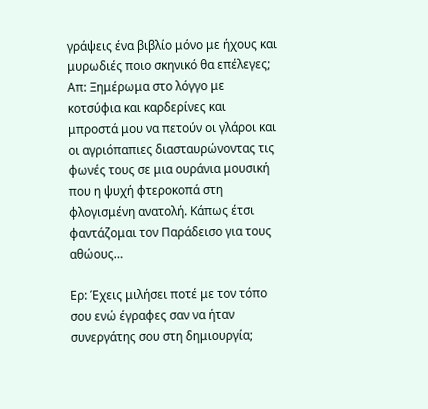γράψεις ένα βιβλίο μόνο με ήχους και μυρωδιές ποιο σκηνικό θα επέλεγες;
Απ: Ξημέρωμα στο λόγγο με κοτσύφια και καρδερίνες και μπροστά μου να πετούν οι γλάροι και οι αγριόπαπιες διασταυρώνοντας τις φωνές τους σε μια ουράνια μουσική που η ψυχή φτεροκοπά στη φλογισμένη ανατολή. Κάπως έτσι φαντάζομαι τον Παράδεισο για τους αθώους…

Ερ: Έχεις μιλήσει ποτέ με τον τόπο σου ενώ έγραφες σαν να ήταν συνεργάτης σου στη δημιουργία;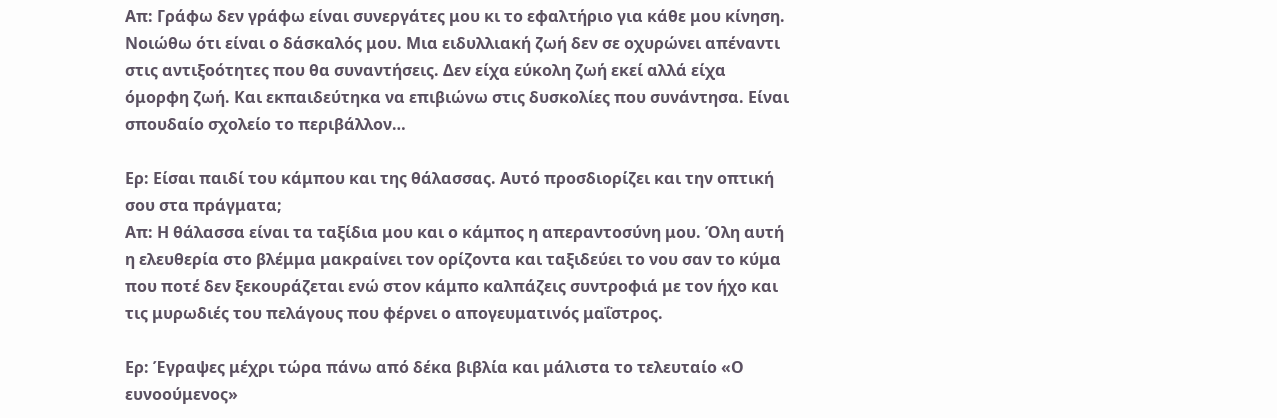Απ: Γράφω δεν γράφω είναι συνεργάτες μου κι το εφαλτήριο για κάθε μου κίνηση. Νοιώθω ότι είναι ο δάσκαλός μου. Μια ειδυλλιακή ζωή δεν σε οχυρώνει απέναντι στις αντιξοότητες που θα συναντήσεις. Δεν είχα εύκολη ζωή εκεί αλλά είχα όμορφη ζωή. Και εκπαιδεύτηκα να επιβιώνω στις δυσκολίες που συνάντησα. Είναι σπουδαίο σχολείο το περιβάλλον…

Ερ: Είσαι παιδί του κάμπου και της θάλασσας. Αυτό προσδιορίζει και την οπτική σου στα πράγματα;
Απ: Η θάλασσα είναι τα ταξίδια μου και ο κάμπος η απεραντοσύνη μου. Όλη αυτή η ελευθερία στο βλέμμα μακραίνει τον ορίζοντα και ταξιδεύει το νου σαν το κύμα που ποτέ δεν ξεκουράζεται ενώ στον κάμπο καλπάζεις συντροφιά με τον ήχο και τις μυρωδιές του πελάγους που φέρνει ο απογευματινός μαΐστρος.

Ερ: Έγραψες μέχρι τώρα πάνω από δέκα βιβλία και μάλιστα το τελευταίο «Ο ευνοούμενος»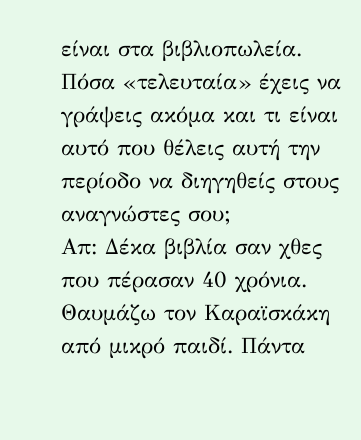είναι στα βιβλιοπωλεία. Πόσα «τελευταία» έχεις να γράψεις ακόμα και τι είναι αυτό που θέλεις αυτή την περίοδο να διηγηθείς στους αναγνώστες σου;
Απ: Δέκα βιβλία σαν χθες που πέρασαν 40 χρόνια. Θαυμάζω τον Καραϊσκάκη από μικρό παιδί. Πάντα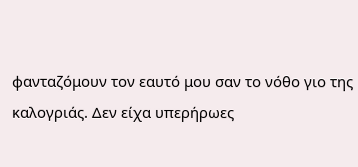φανταζόμουν τον εαυτό μου σαν το νόθο γιο της καλογριάς. Δεν είχα υπερήρωες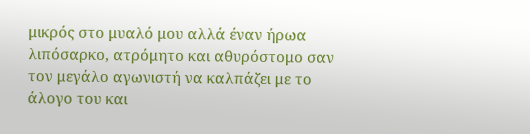μικρός στο μυαλό μου αλλά έναν ήρωα λιπόσαρκο, ατρόμητο και αθυρόστομο σαν τον μεγάλο αγωνιστή να καλπάζει με το άλογο του και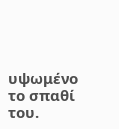υψωμένο το σπαθί του.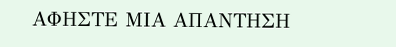ΑΦΗΣΤΕ ΜΙΑ ΑΠΑΝΤΗΣΗ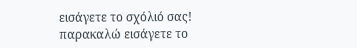εισάγετε το σχόλιό σας!
παρακαλώ εισάγετε το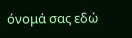όνομά σας εδώ